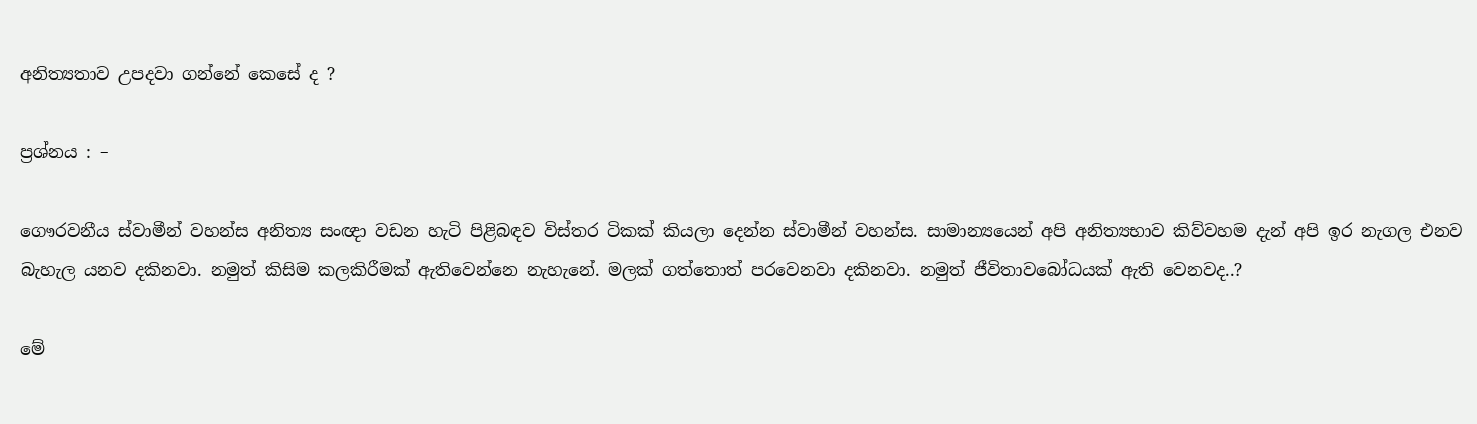අනිත්‍යතාව උපදවා ගන්නේ කෙසේ ද ?

ප්‍රශ්නය : –

ගෞරවනීය ස්වාමීන් වහන්ස අනිත්‍ය සංඥා වඩන හැටි පිළිබඳව විස්තර ටිකක් කියලා දෙන්න ස්වාමීන් වහන්ස. සාමාන්‍යයෙන් අපි අනිත්‍යභාව කිව්වහම දැන් අපි ඉර නැගල එනව බැහැල යනව දකිනවා. නමුත් කිසිම කලකිරීමක් ඇතිවෙන්නෙ නැහැනේ. මලක් ගත්තොත් පරවෙනවා දකිනවා. නමුත් ජීවිතාවබෝධයක් ඇති වෙනවද..?

මේ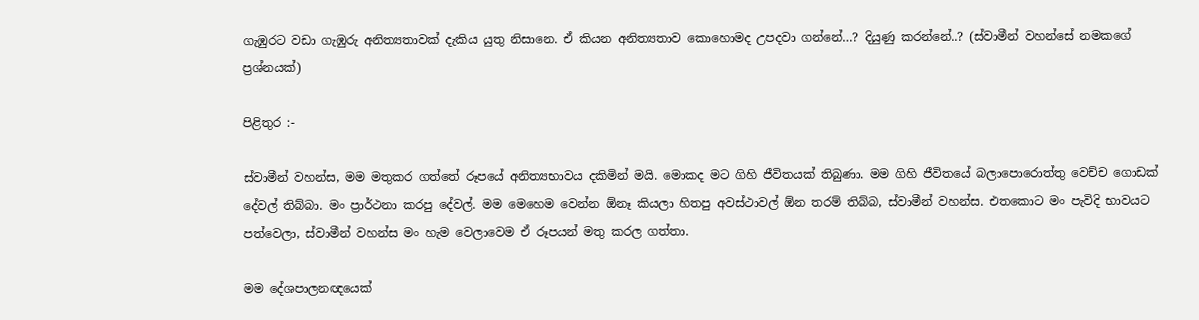ගැඹුරට වඩා ගැඹුරු අනිත්‍යතාවක් දැකිය යුතු නිසානෙ. ඒ කියන අනිත්‍යතාව කොහොමද උපදවා ගන්නේ…? දියුණු කරන්නේ..? (ස්වාමීන් වහන්සේ නමකගේ ප්‍රශ්නයක්)

පිළිතුර :-

ස්වාමීන් වහන්ස, මම මතුකර ගත්තේ රූපයේ අනිත්‍යභාවය දකිමින් මයි. මොකද මට ගිහි ජීවිතයක් තිබුණා. මම ගිහි ජීවිතයේ බලාපොරොත්තු වෙච්ච ගොඩක් දේවල් තිබ්බා. මං ප්‍රාර්ථනා කරපු දේවල්. මම මෙහෙම වෙන්න ඕනෑ කියලා හිතපු අවස්ථාවල් ඕන තරම් තිබ්බ, ස්වාමීන් වහන්ස. එතකොට මං පැවිදි භාවයට පත්වෙලා, ස්වාමීන් වහන්ස මං හැම වෙලාවෙම ඒ රූපයන් මතු කරල ගත්තා.

මම දේශපාලනඥයෙක්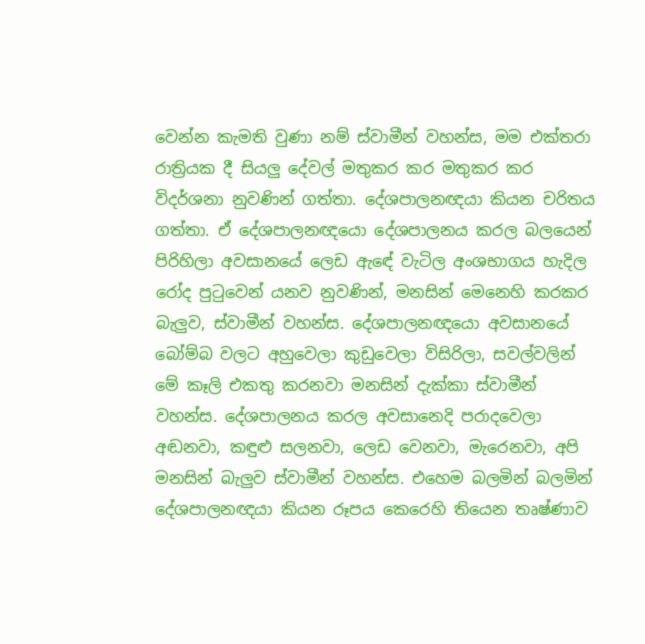වෙන්න කැමති වුණා නම් ස්වාමීන් වහන්ස, මම එක්තරා රාත්‍රියක දී සියලු දේවල් මතුකර කර මතුකර කර විදර්ශනා නුවණින් ගත්තා. දේශපාලනඥයා කියන චරිතය ගත්තා. ඒ දේශපාලනඥයො දේශපාලනය කරල බලයෙන් පිරිහිලා අවසානයේ ලෙඩ ඇඳේ වැටිල අංශභාගය හැදිල රෝද පුටුවෙන් යනව නුවණින්, මනසින් මෙනෙහි කරකර බැලුව, ස්වාමීන් වහන්ස. දේශපාලනඥයො අවසානයේ බෝම්බ වලට අහුවෙලා කුඩුවෙලා විසිරිලා, සවල්වලින් මේ කෑලි එකතු කරනවා මනසින් දැක්කා ස්වාමීන් වහන්ස. දේශපාලනය කරල අවසානෙදි පරාදවෙලා අඬනවා, කඳුළු සලනවා, ලෙඩ වෙනවා, මැරෙනවා, අපි මනසින් බැලුව ස්වාමීන් වහන්ස. එහෙම බලමින් බලමින් දේශපාලනඥයා කියන රූපය කෙරෙහි තියෙන තෘෂ්ණාව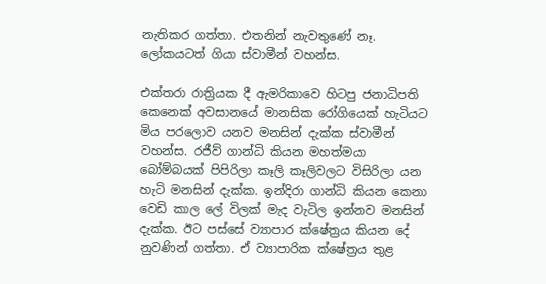නැතිකර ගත්තා. එතනින් නැවතුණේ නෑ. ලෝකයටත් ගියා ස්වාමීන් වහන්ස.

එක්තරා රාත්‍රියක දී ඇමරිකාවෙ හිටපු ජනාධිපති කෙනෙක් අවසානයේ මානසික රෝගියෙක් හැටියට මිය පරලොව යනව මනසින් දැක්ක ස්වාමීන් වහන්ස. රජීව් ගාන්ධි කියන මහත්මයා බෝම්බයක් පිපිරිලා කෑලි කෑලිවලට විසිරිලා යන හැටි මනසින් දැක්ක. ඉන්දිරා ගාන්ධි කියන කෙනා වෙඩි කාල ලේ විලක් මැද වැටිල ඉන්නව මනසින් දැක්ක. ඊට පස්සේ ව්‍යාපාර ක්ෂේත්‍රය කියන දේ නුවණින් ගත්තා. ඒ ව්‍යාපාරික ක්ෂේත්‍රය තුළ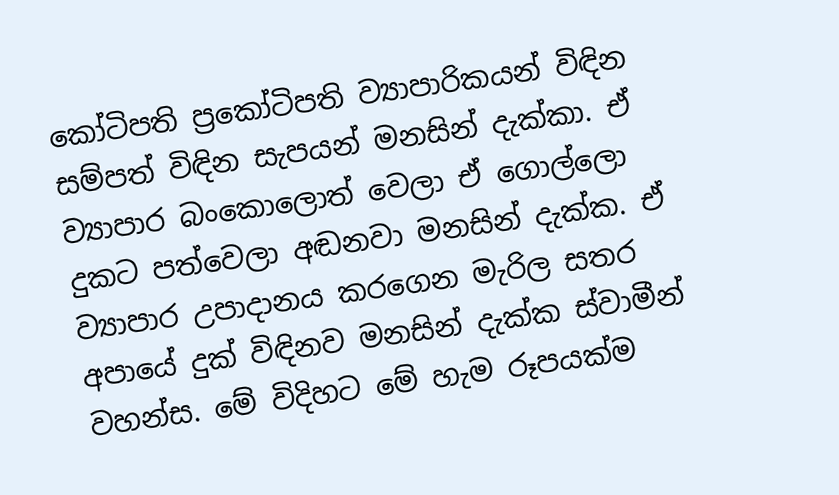කෝටිපති ප්‍රකෝටිපති ව්‍යාපාරිකයන් විඳින සම්පත් විඳින සැපයන් මනසින් දැක්කා. ඒ ව්‍යාපාර බංකොලොත් වෙලා ඒ ගොල්ලො දුකට පත්වෙලා අඬනවා මනසින් දැක්ක. ඒ ව්‍යාපාර උපාදානය කරගෙන මැරිල සතර අපායේ දුක් විඳිනව මනසින් දැක්ක ස්වාමීන් වහන්ස. මේ විදිහට මේ හැම රූපයක්ම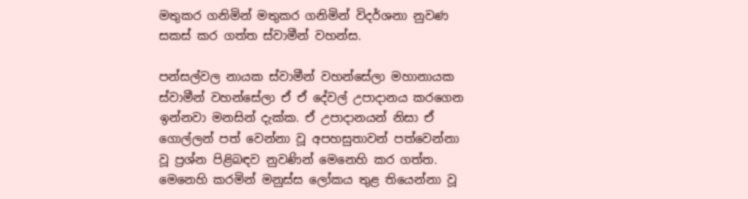මතුකර ගනිමින් මතුකර ගනිමින් විදර්ශනා නුවණ සකස් කර ගත්ත ස්වාමීන් වහන්ස.

පන්සල්වල නායක ස්වාමීන් වහන්සේලා මහානායක ස්වාමීන් වහන්සේලා ඒ ඒ දේවල් උපාදානය කරගෙන ඉන්නවා මනසින් දැක්ක. ඒ උපාදානයන් නිසා ඒ ගොල්ලන් පත් වෙන්නා වූ අපහසුතාවන් පත්වෙන්නා වූ ප්‍රශ්න පිළිබඳව නුවණින් මෙනෙහි කර ගත්ත. මෙනෙහි කරමින් මනුස්ස ලෝකය තුළ තියෙන්නා වූ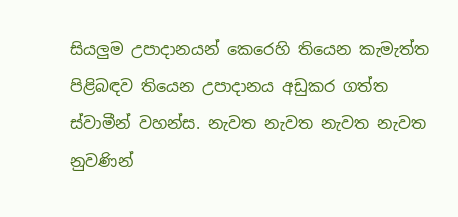සියලුම උපාදානයන් කෙරෙහි තියෙන කැමැත්ත පිළිබඳව තියෙන උපාදානය අඩුකර ගත්ත ස්වාමීන් වහන්ස. නැවත නැවත නැවත නැවත නුවණින්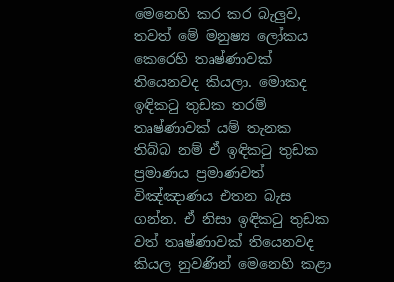මෙනෙහි කර කර බැලුව, තවත් මේ මනුෂ්‍ය ලෝකය කෙරෙහි තෘෂ්ණාවක් තියෙනවද කියලා. මොකද ඉඳිකටු තුඩක තරම් තෘෂ්ණාවක් යම් තැනක තිබ්බ නම් ඒ ඉඳිකටු තුඩක ප්‍රමාණය ප්‍රමාණවත් විඤ්ඤාණය එතන බැස ගන්න. ඒ නිසා ඉඳිකටු තුඩක වත් තෘෂ්ණාවක් තියෙනවද කියල නුවණින් මෙනෙහි කළා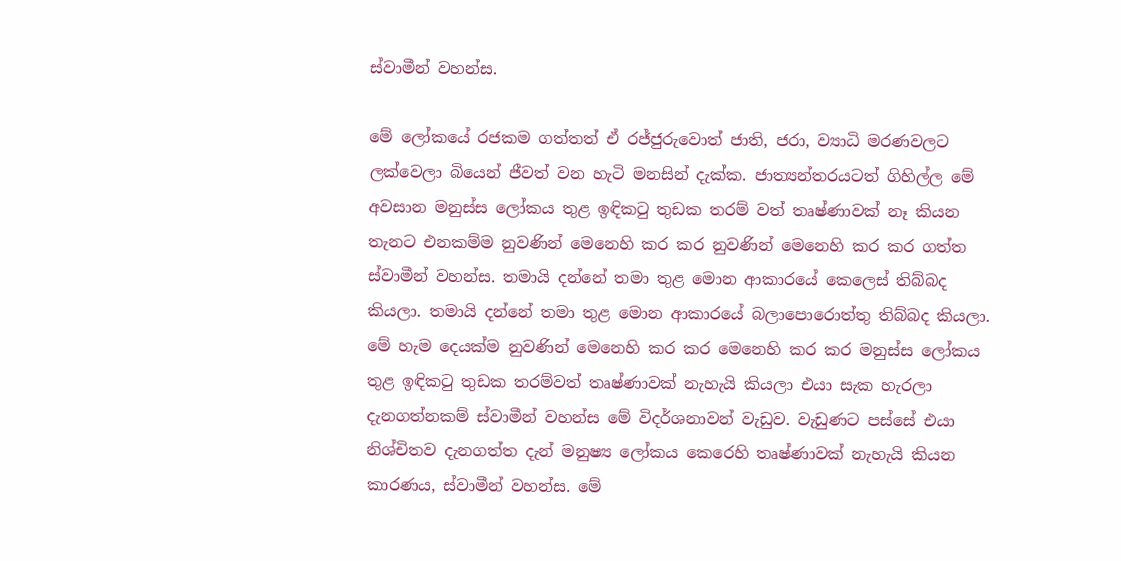ස්වාමීන් වහන්ස.

මේ ලෝකයේ රජකම ගත්තත් ඒ රජ්ජුරුවොත් ජාති, ජරා, ව්‍යාධි මරණවලට ලක්වෙලා බියෙන් ජීවත් වන හැටි මනසින් දැක්ක. ජාත්‍යන්තරයටත් ගිහිල්ල මේ අවසාන මනුස්ස ලෝකය තුළ ඉඳිකටු තුඩක තරම් වත් තෘෂ්ණාවක් නෑ කියන තැනට එනකම්ම නුවණින් මෙනෙහි කර කර නුවණින් මෙනෙහි කර කර ගත්ත ස්වාමීන් වහන්ස. තමායි දන්නේ තමා තුළ මොන ආකාරයේ කෙලෙස් තිබ්බද කියලා. තමායි දන්නේ තමා තුළ මොන ආකාරයේ බලාපොරොත්තු තිබ්බද කියලා. මේ හැම දෙයක්ම නුවණින් මෙනෙහි කර කර මෙනෙහි කර කර මනුස්ස ලෝකය තුළ ඉඳිකටු තුඩක තරම්වත් තෘෂ්ණාවක් නැහැයි කියලා එයා සැක හැරලා දැනගත්නකම් ස්වාමීන් වහන්ස මේ විදර්ශනාවන් වැඩුව. වැඩුණට පස්සේ එයා නිශ්චිතව දැනගත්ත දැන් මනුෂ්‍ය ලෝකය කෙරෙහි තෘෂ්ණාවක් නැහැයි කියන කාරණය, ස්වාමීන් වහන්ස. මේ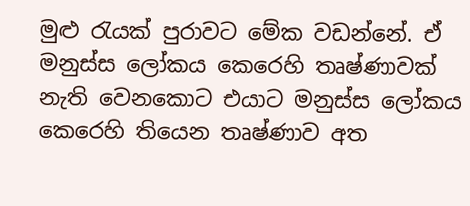මුළු රැයක් පුරාවට මේක වඩන්නේ. ඒ මනුස්ස ලෝකය කෙරෙහි තෘෂ්ණාවක් නැති වෙනකොට එයාට මනුස්ස ලෝකය කෙරෙහි තියෙන තෘෂ්ණාව අත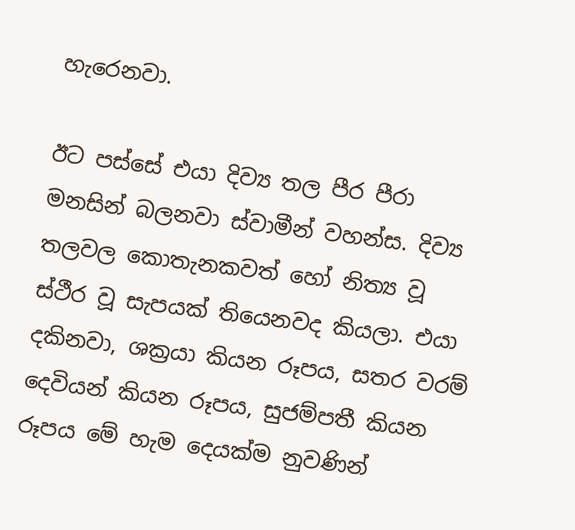හැරෙනවා.

ඊට පස්සේ එයා දිව්‍ය තල පීර පීරා මනසින් බලනවා ස්වාමීන් වහන්ස. දිව්‍ය තලවල කොතැනකවත් හෝ නිත්‍ය වූ ස්ථීර වූ සැපයක් තියෙනවද කියලා. එයා දකිනවා, ශක්‍රයා කියන රූපය, සතර වරම් දෙවියන් කියන රූපය, සුජම්පතී කියන රූපය මේ හැම දෙයක්ම නුවණින්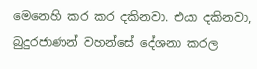මෙනෙහි කර කර දකිනවා. එයා දකිනවා, බුදුරජාණන් වහන්සේ දේශනා කරල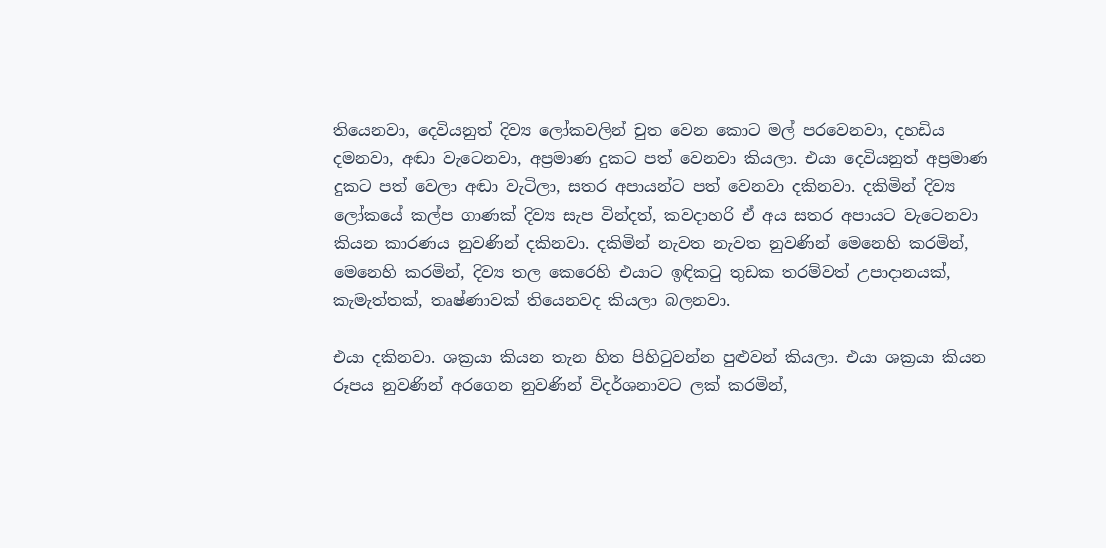තියෙනවා, දෙවියනුත් දිව්‍ය ලෝකවලින් චුත වෙන කොට මල් පරවෙනවා, දහඩිය දමනවා, අඬා වැටෙනවා, අප්‍රමාණ දුකට පත් වෙනවා කියලා. එයා දෙවියනුත් අප්‍රමාණ දුකට පත් වෙලා අඬා වැටිලා, සතර අපායන්ට පත් වෙනවා දකිනවා. දකිමින් දිව්‍ය ලෝකයේ කල්ප ගාණක් දිව්‍ය සැප වින්දත්, කවදාහරි ඒ අය සතර අපායට වැටෙනවා කියන කාරණය නුවණින් දකිනවා. දකිමින් නැවත නැවත නුවණින් මෙනෙහි කරමින්, මෙනෙහි කරමින්, දිව්‍ය තල කෙරෙහි එයාට ඉඳිකටු තුඩක තරම්වත් උපාදානයක්, කැමැත්තක්, තෘෂ්ණාවක් තියෙනවද කියලා බලනවා.

එයා දකිනවා. ශක්‍රයා කියන තැන හිත පිහිටුවන්න පුළුවන් කියලා. එයා ශක්‍රයා කියන රූපය නුවණින් අරගෙන නුවණින් විදර්ශනාවට ලක් කරමින්,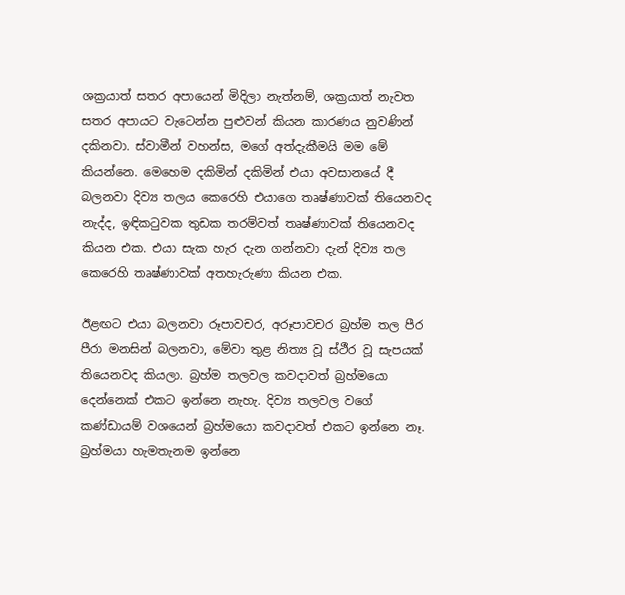ශක්‍රයාත් සතර අපායෙන් මිදිලා නැත්නම්, ශක්‍රයාත් නැවත සතර අපායට වැටෙන්න පුළුවන් කියන කාරණය නුවණින් දකිනවා. ස්වාමීන් වහන්ස, මගේ අත්දැකීමයි මම මේ කියන්නෙ. මෙහෙම දකිමින් දකිමින් එයා අවසානයේ දී බලනවා දිව්‍ය තලය කෙරෙහි එයාගෙ තෘෂ්ණාවක් තියෙනවද නැද්ද, ඉඳිකටුවක තුඩක තරම්වත් තෘෂ්ණාවක් තියෙනවද කියන එක. එයා සැක හැර දැන ගන්නවා දැන් දිව්‍ය තල කෙරෙහි තෘෂ්ණාවක් අතහැරුණා කියන එක.

ඊළඟට එයා බලනවා රූපාවචර, අරූපාවචර බ්‍රහ්ම තල පීර පීරා මනසින් බලනවා, මේවා තුළ නිත්‍ය වූ ස්ථීර වූ සැපයක් තියෙනවද කියලා. බ්‍රහ්ම තලවල කවදාවත් බ්‍රහ්මයො දෙන්නෙක් එකට ඉන්නෙ නැහැ. දිව්‍ය තලවල වගේ කණ්ඩායම් වශයෙන් බ්‍රහ්මයො කවදාවත් එකට ඉන්නෙ නෑ. බ්‍රහ්මයා හැමතැනම ඉන්නෙ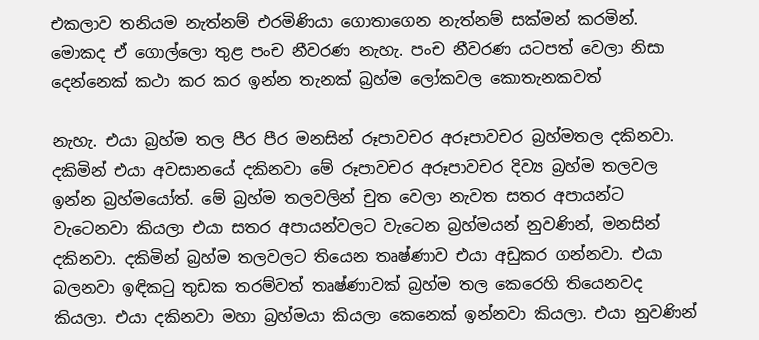එකලාව තනියම නැත්නම් එරමිණියා ගොතාගෙන නැත්නම් සක්මන් කරමින්. මොකද ඒ ගොල්ලො තුළ පංච නීවරණ නැහැ. පංච නීවරණ යටපත් වෙලා නිසා දෙන්නෙක් කථා කර කර ඉන්න තැනක් බ්‍රහ්ම ලෝකවල කොතැනකවත්

නැහැ. එයා බ්‍රහ්ම තල පීර පීර මනසින් රූපාවචර අරූපාවචර බ්‍රහ්මතල දකිනවා. දකිමින් එයා අවසානයේ දකිනවා මේ රූපාවචර අරූපාවචර දිව්‍ය බ්‍රහ්ම තලවල ඉන්න බ්‍රහ්මයෝත්. මේ බ්‍රහ්ම තලවලින් චුත වෙලා නැවත සතර අපායන්ට වැටෙනවා කියලා එයා සතර අපායන්වලට වැටෙන බ්‍රහ්මයන් නුවණින්, මනසින් දකිනවා. දකිමින් බ්‍රහ්ම තලවලට තියෙන තෘෂ්ණාව එයා අඩුකර ගන්නවා. එයා බලනවා ඉඳිකටු තුඩක තරම්වත් තෘෂ්ණාවක් බ්‍රහ්ම තල කෙරෙහි තියෙනවද කියලා. එයා දකිනවා මහා බ්‍රහ්මයා කියලා කෙනෙක් ඉන්නවා කියලා. එයා නුවණින්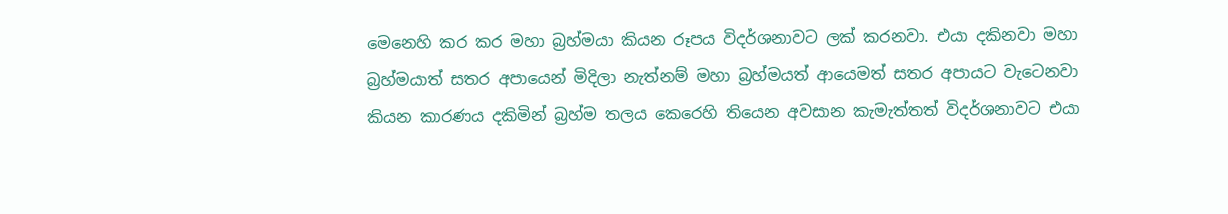මෙනෙහි කර කර මහා බ්‍රහ්මයා කියන රූපය විදර්ශනාවට ලක් කරනවා. එයා දකිනවා මහා බ්‍රහ්මයාත් සතර අපායෙන් මිදිලා නැත්නම් මහා බ්‍රහ්මයත් ආයෙමත් සතර අපායට වැටෙනවා කියන කාරණය දකිමින් බ්‍රහ්ම තලය කෙරෙහි තියෙන අවසාන කැමැත්තත් විදර්ශනාවට එයා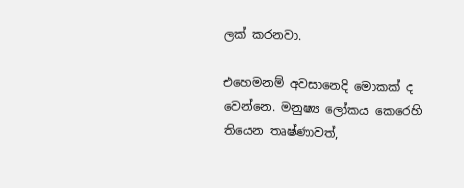ලක් කරනවා.

එහෙමනම් අවසානෙදි මොකක් ද වෙන්නෙ. මනුෂ්‍ය ලෝකය කෙරෙහි තියෙන තෘෂ්ණාවත්,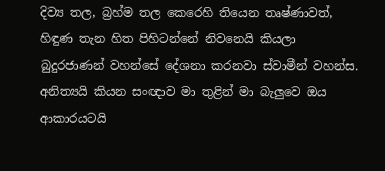දිව්‍ය තල, බ්‍රහ්ම තල කෙරෙහි තියෙන තෘෂ්ණාවත්, හිඳුණ තැන හිත පිහිටන්නේ නිවනෙයි කියලා බුදුරජාණන් වහන්සේ දේශනා කරනවා ස්වාමීන් වහන්ස. අනිත්‍යයි කියන සංඥාව මා තුළින් මා බැලුවෙ ඔය ආකාරයටයි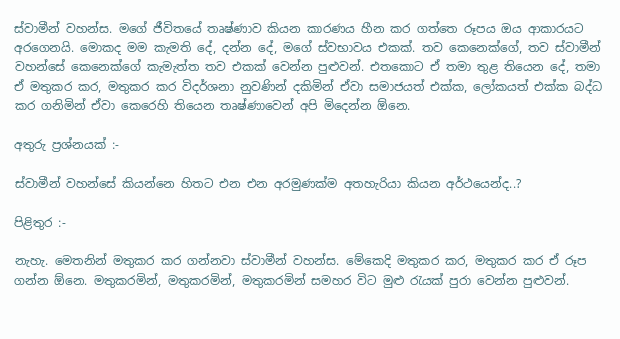ස්වාමීන් වහන්ස. මගේ ජීවිතයේ තෘෂ්ණාව කියන කාරණය හීන කර ගත්තෙ රූපය ඔය ආකාරයට අරගෙනයි. මොකද මම කැමති දේ, දන්න දේ, මගේ ස්වභාවය එකක්. තව කෙනෙක්ගේ, තව ස්වාමීන් වහන්සේ කෙනෙක්ගේ කැමැත්ත තව එකක් වෙන්න පුළුවන්. එතකොට ඒ තමා තුළ තියෙන දේ, තමා ඒ මතුකර කර, මතුකර කර විදර්ශනා නුවණින් දකිමින් ඒවා සමාජයත් එක්ක, ලෝකයත් එක්ක බද්ධ කර ගනිමින් ඒවා කෙරෙහි තියෙන තෘෂ්ණාවෙන් අපි මිදෙන්න ඕනෙ.

අතුරු ප්‍රශ්නයක් :-

ස්වාමීන් වහන්සේ කියන්නෙ හිතට එන එන අරමුණක්ම අතහැරියා කියන අර්ථයෙන්ද..?

පිළිතුර :-

නැහැ. මෙතනින් මතුකර කර ගන්නවා ස්වාමීන් වහන්ස. මේකෙදි මතුකර කර, මතුකර කර ඒ රූප ගන්න ඕනෙ. මතුකරමින්, මතුකරමින්, මතුකරමින් සමහර විට මුළු රැයක් පුරා වෙන්න පුළුවන්.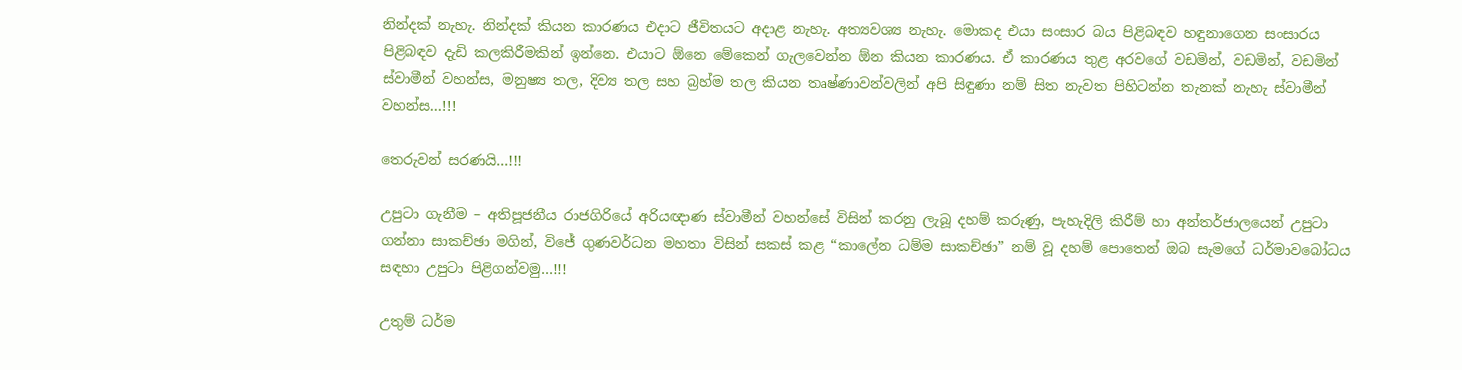නින්දක් නැහැ. නින්දක් කියන කාරණය එදාට ජීවිතයට අදාළ නැහැ. අත්‍යවශ්‍ය නැහැ. මොකද එයා සංසාර බය පිළිබඳව හඳුනාගෙන සංසාරය පිළිබඳව දැඩි කලකිරීමකින් ඉන්නෙ. එයාට ඕනෙ මේකෙන් ගැලවෙන්න ඕන කියන කාරණය. ඒ කාරණය තුළ අරවගේ වඩමින්, වඩමින්, වඩමින් ස්වාමීන් වහන්ස, මනුෂ්‍ය තල, දිව්‍ය තල සහ බ්‍රහ්ම තල කියන තෘෂ්ණාවන්වලින් අපි සිඳුණා නම් සිත නැවත පිහිටන්න තැනක් නැහැ ස්වාමීන් වහන්ස…!!!

තෙරුවන් සරණයි…!!!

උපුටා ගැනීම – අතිපූජනීය රාජගිරියේ අරියඥාණ ස්වාමීන් වහන්සේ විසින් කරනු ලැබූ දහම් කරුණු, පැහැදිලි කිරීම් හා අන්තර්ජාලයෙන් උපුටා ගන්නා සාකච්ඡා මගින්, විජේ ගුණවර්ධන මහතා විසින් සකස් කළ “කාලේන ධම්ම සාකච්ඡා” නම් වූ දහම් පොතෙන් ඔබ සැමගේ ධර්මාවබෝධය සඳහා උපුටා පිළිගන්වමු…!!!

උතුම් ධර්ම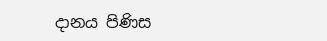දානය පිණිස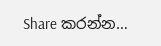Share කරන්න…